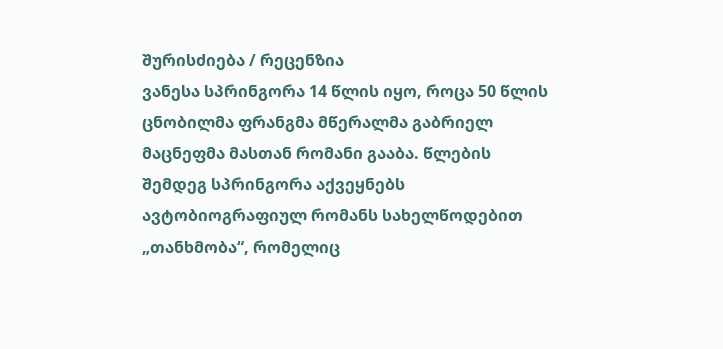შურისძიება / რეცენზია
ვანესა სპრინგორა 14 წლის იყო, როცა 50 წლის ცნობილმა ფრანგმა მწერალმა გაბრიელ მაცნეფმა მასთან რომანი გააბა. წლების შემდეგ სპრინგორა აქვეყნებს ავტობიოგრაფიულ რომანს სახელწოდებით „თანხმობა“, რომელიც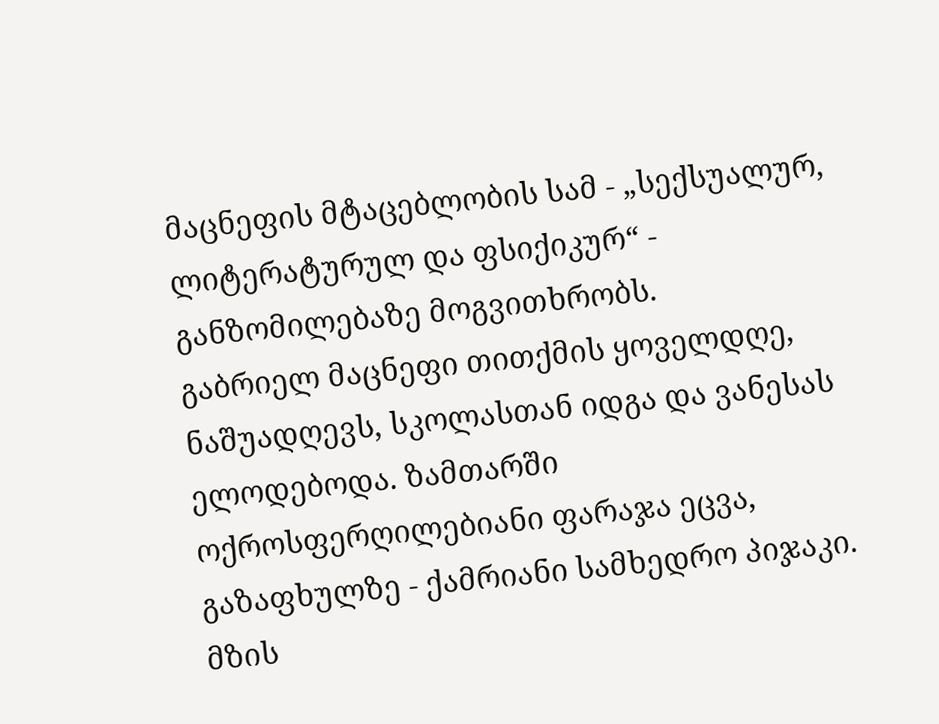მაცნეფის მტაცებლობის სამ - „სექსუალურ, ლიტერატურულ და ფსიქიკურ“ - განზომილებაზე მოგვითხრობს.
გაბრიელ მაცნეფი თითქმის ყოველდღე, ნაშუადღევს, სკოლასთან იდგა და ვანესას ელოდებოდა. ზამთარში ოქროსფერღილებიანი ფარაჯა ეცვა, გაზაფხულზე - ქამრიანი სამხედრო პიჯაკი. მზის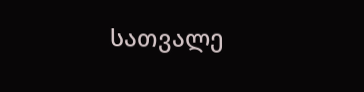სათვალე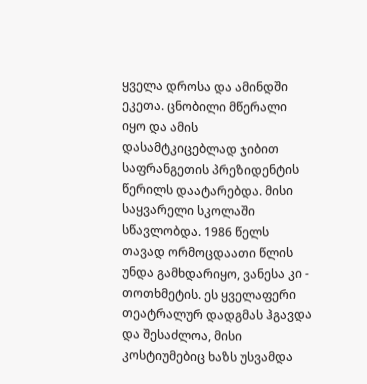ყველა დროსა და ამინდში ეკეთა. ცნობილი მწერალი იყო და ამის დასამტკიცებლად ჯიბით საფრანგეთის პრეზიდენტის წერილს დაატარებდა. მისი საყვარელი სკოლაში სწავლობდა. 1986 წელს თავად ორმოცდაათი წლის უნდა გამხდარიყო, ვანესა კი - თოთხმეტის. ეს ყველაფერი თეატრალურ დადგმას ჰგავდა და შესაძლოა, მისი კოსტიუმებიც ხაზს უსვამდა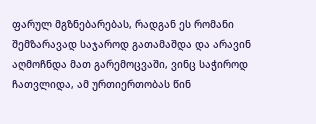ფარულ მგზნებარებას, რადგან ეს რომანი შემზარავად საჯაროდ გათამაშდა და არავინ აღმოჩნდა მათ გარემოცვაში, ვინც საჭიროდ ჩათვლიდა, ამ ურთიერთობას წინ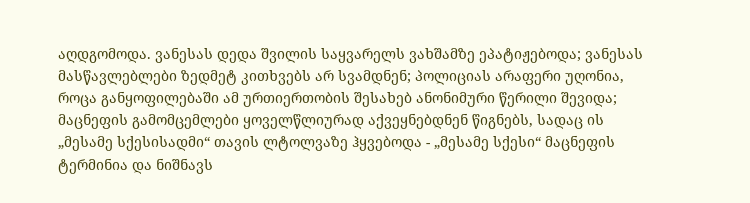აღდგომოდა. ვანესას დედა შვილის საყვარელს ვახშამზე ეპატიჟებოდა; ვანესას მასწავლებლები ზედმეტ კითხვებს არ სვამდნენ; პოლიციას არაფერი უღონია, როცა განყოფილებაში ამ ურთიერთობის შესახებ ანონიმური წერილი შევიდა; მაცნეფის გამომცემლები ყოველწლიურად აქვეყნებდნენ წიგნებს, სადაც ის „მესამე სქესისადმი“ თავის ლტოლვაზე ჰყვებოდა - „მესამე სქესი“ მაცნეფის ტერმინია და ნიშნავს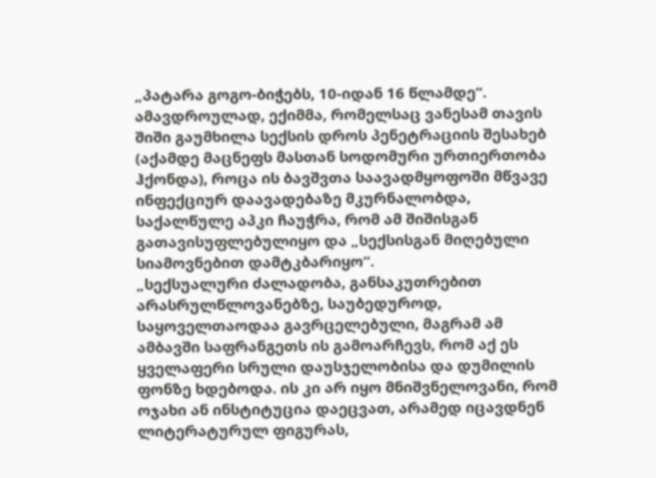„პატარა გოგო-ბიჭებს, 10-იდან 16 წლამდე“. ამავდროულად, ექიმმა, რომელსაც ვანესამ თავის შიში გაუმხილა სექსის დროს პენეტრაციის შესახებ (აქამდე მაცნეფს მასთან სოდომური ურთიერთობა ჰქონდა), როცა ის ბავშვთა საავადმყოფოში მწვავე ინფექციურ დაავადებაზე მკურნალობდა, საქალწულე აპკი ჩაუჭრა, რომ ამ შიშისგან გათავისუფლებულიყო და „სექსისგან მიღებული სიამოვნებით დამტკბარიყო“.
„სექსუალური ძალადობა, განსაკუთრებით არასრულწლოვანებზე, საუბედუროდ, საყოველთაოდაა გავრცელებული, მაგრამ ამ ამბავში საფრანგეთს ის გამოარჩევს, რომ აქ ეს ყველაფერი სრული დაუსჯელობისა და დუმილის ფონზე ხდებოდა. ის კი არ იყო მნიშვნელოვანი, რომ ოჯახი ან ინსტიტუცია დაეცვათ, არამედ იცავდნენ ლიტერატურულ ფიგურას,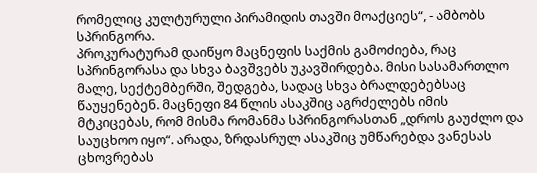რომელიც კულტურული პირამიდის თავში მოაქციეს“, - ამბობს სპრინგორა.
პროკურატურამ დაიწყო მაცნეფის საქმის გამოძიება, რაც სპრინგორასა და სხვა ბავშვებს უკავშირდება. მისი სასამართლო მალე, სექტემბერში, შედგება, სადაც სხვა ბრალდებებსაც წაუყენებენ. მაცნეფი 84 წლის ასაკშიც აგრძელებს იმის მტკიცებას, რომ მისმა რომანმა სპრინგორასთან „დროს გაუძლო და საუცხოო იყო“. არადა, ზრდასრულ ასაკშიც უმწარებდა ვანესას ცხოვრებას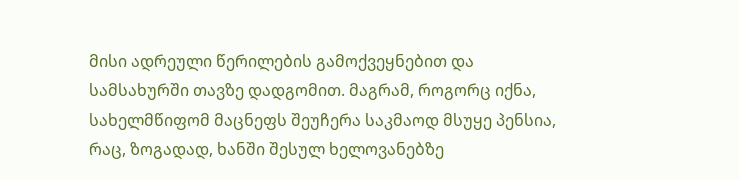მისი ადრეული წერილების გამოქვეყნებით და სამსახურში თავზე დადგომით. მაგრამ, როგორც იქნა, სახელმწიფომ მაცნეფს შეუჩერა საკმაოდ მსუყე პენსია, რაც, ზოგადად, ხანში შესულ ხელოვანებზე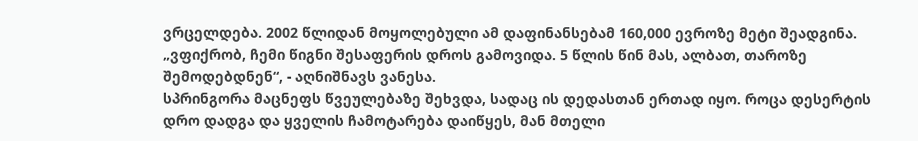ვრცელდება. 2002 წლიდან მოყოლებული ამ დაფინანსებამ 160,000 ევროზე მეტი შეადგინა.
„ვფიქრობ, ჩემი წიგნი შესაფერის დროს გამოვიდა. 5 წლის წინ მას, ალბათ, თაროზე შემოდებდნენ“, - აღნიშნავს ვანესა.
სპრინგორა მაცნეფს წვეულებაზე შეხვდა, სადაც ის დედასთან ერთად იყო. როცა დესერტის დრო დადგა და ყველის ჩამოტარება დაიწყეს, მან მთელი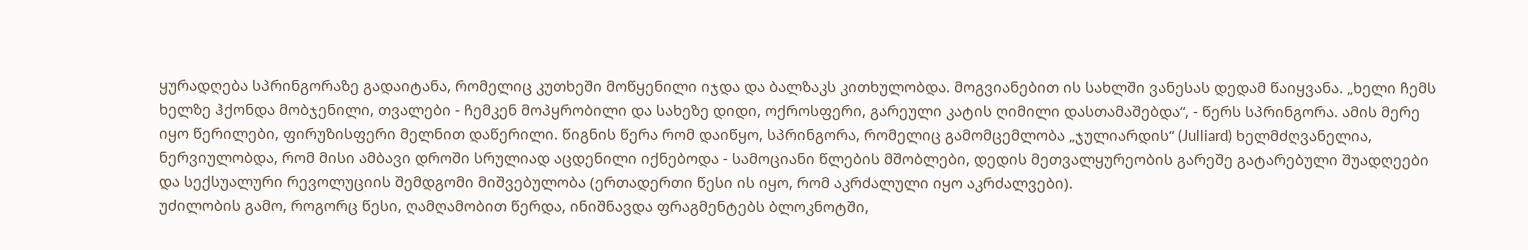ყურადღება სპრინგორაზე გადაიტანა, რომელიც კუთხეში მოწყენილი იჯდა და ბალზაკს კითხულობდა. მოგვიანებით ის სახლში ვანესას დედამ წაიყვანა. „ხელი ჩემს ხელზე ჰქონდა მობჯენილი, თვალები - ჩემკენ მოპყრობილი და სახეზე დიდი, ოქროსფერი, გარეული კატის ღიმილი დასთამაშებდა“, - წერს სპრინგორა. ამის მერე იყო წერილები, ფირუზისფერი მელნით დაწერილი. წიგნის წერა რომ დაიწყო, სპრინგორა, რომელიც გამომცემლობა „ჯულიარდის“ (Julliard) ხელმძღვანელია, ნერვიულობდა, რომ მისი ამბავი დროში სრულიად აცდენილი იქნებოდა - სამოციანი წლების მშობლები, დედის მეთვალყურეობის გარეშე გატარებული შუადღეები და სექსუალური რევოლუციის შემდგომი მიშვებულობა (ერთადერთი წესი ის იყო, რომ აკრძალული იყო აკრძალვები).
უძილობის გამო, როგორც წესი, ღამღამობით წერდა, ინიშნავდა ფრაგმენტებს ბლოკნოტში,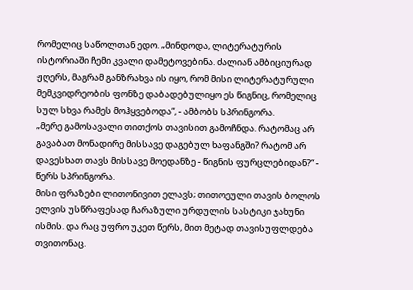რომელიც საწოლთან ედო. „მინდოდა, ლიტერატურის ისტორიაში ჩემი კვალი დამეტოვებინა. ძალიან ამბიციურად ჟღერს, მაგრამ განზრახვა ის იყო, რომ მისი ლიტერატურული მემკვიდრეობის ფონზე დაბადებულიყო ეს წიგნიც, რომელიც სულ სხვა რამეს მოჰყვებოდა“, - ამბობს სპრინგორა.
„მერე გამოსავალი თითქოს თავისით გამოჩნდა. რატომაც არ გავაბათ მონადირე მისსავე დაგებულ ხაფანგში? რატომ არ დავესხათ თავს მისსავე მოედანზე - წიგნის ფურცლებიდან?“ - წერს სპრინგორა.
მისი ფრაზები ლითონივით ელავს; თითოეული თავის ბოლოს ელვის უსწრაფესად ჩარაზული ურდულის სასტიკი ჯახუნი ისმის. და რაც უფრო უკეთ წერს, მით მეტად თავისუფლდება თვითონაც.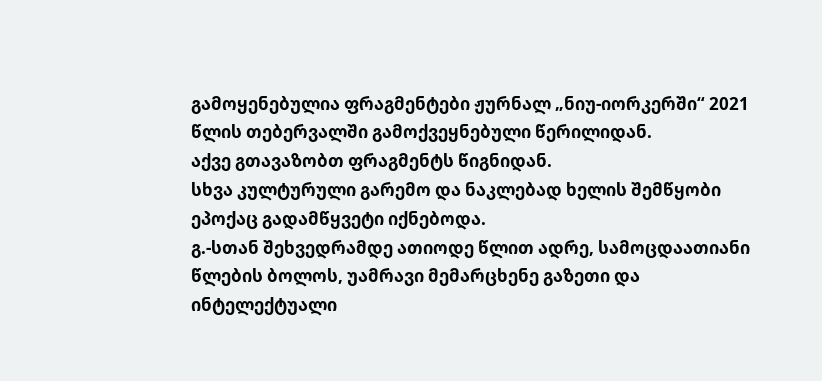გამოყენებულია ფრაგმენტები ჟურნალ „ნიუ-იორკერში“ 2021 წლის თებერვალში გამოქვეყნებული წერილიდან.
აქვე გთავაზობთ ფრაგმენტს წიგნიდან.
სხვა კულტურული გარემო და ნაკლებად ხელის შემწყობი ეპოქაც გადამწყვეტი იქნებოდა.
გ.-სთან შეხვედრამდე ათიოდე წლით ადრე, სამოცდაათიანი წლების ბოლოს, უამრავი მემარცხენე გაზეთი და ინტელექტუალი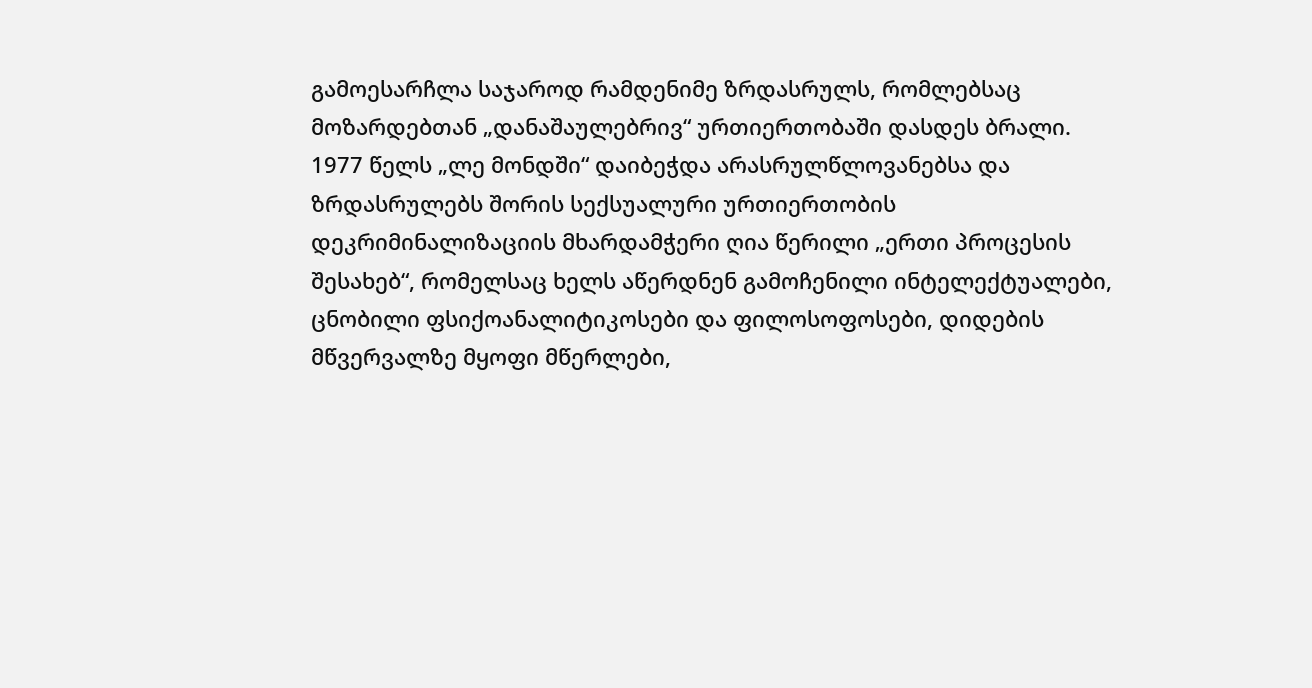გამოესარჩლა საჯაროდ რამდენიმე ზრდასრულს, რომლებსაც მოზარდებთან „დანაშაულებრივ“ ურთიერთობაში დასდეს ბრალი. 1977 წელს „ლე მონდში“ დაიბეჭდა არასრულწლოვანებსა და ზრდასრულებს შორის სექსუალური ურთიერთობის დეკრიმინალიზაციის მხარდამჭერი ღია წერილი „ერთი პროცესის შესახებ“, რომელსაც ხელს აწერდნენ გამოჩენილი ინტელექტუალები, ცნობილი ფსიქოანალიტიკოსები და ფილოსოფოსები, დიდების მწვერვალზე მყოფი მწერლები,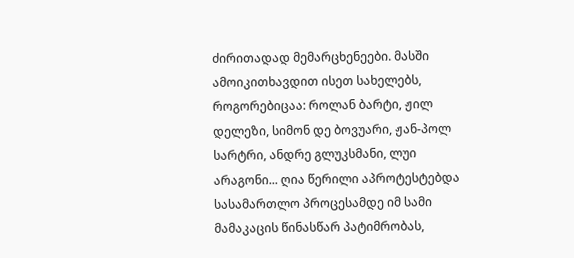ძირითადად მემარცხენეები. მასში ამოიკითხავდით ისეთ სახელებს, როგორებიცაა: როლან ბარტი, ჟილ დელეზი, სიმონ დე ბოვუარი, ჟან-პოლ სარტრი, ანდრე გლუკსმანი, ლუი არაგონი... ღია წერილი აპროტესტებდა სასამართლო პროცესამდე იმ სამი მამაკაცის წინასწარ პატიმრობას,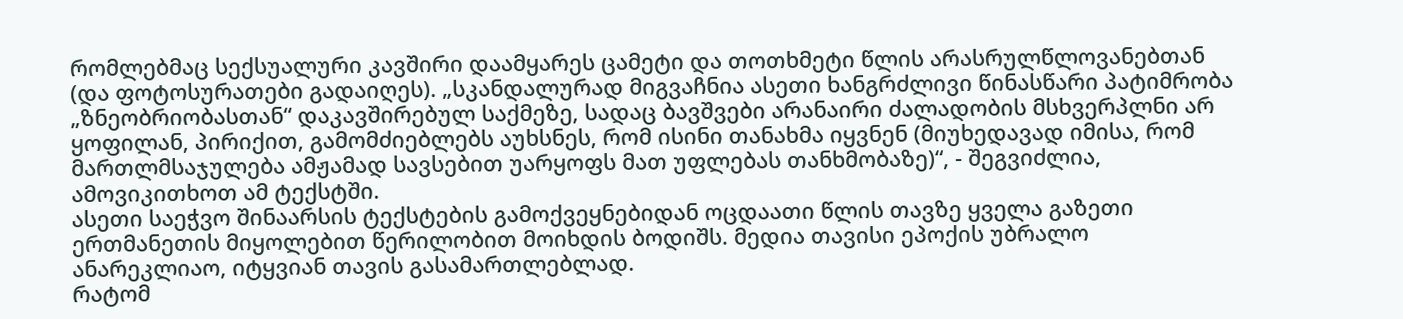რომლებმაც სექსუალური კავშირი დაამყარეს ცამეტი და თოთხმეტი წლის არასრულწლოვანებთან (და ფოტოსურათები გადაიღეს). „სკანდალურად მიგვაჩნია ასეთი ხანგრძლივი წინასწარი პატიმრობა „ზნეობრიობასთან“ დაკავშირებულ საქმეზე, სადაც ბავშვები არანაირი ძალადობის მსხვერპლნი არ ყოფილან, პირიქით, გამომძიებლებს აუხსნეს, რომ ისინი თანახმა იყვნენ (მიუხედავად იმისა, რომ მართლმსაჯულება ამჟამად სავსებით უარყოფს მათ უფლებას თანხმობაზე)“, - შეგვიძლია, ამოვიკითხოთ ამ ტექსტში.
ასეთი საეჭვო შინაარსის ტექსტების გამოქვეყნებიდან ოცდაათი წლის თავზე ყველა გაზეთი ერთმანეთის მიყოლებით წერილობით მოიხდის ბოდიშს. მედია თავისი ეპოქის უბრალო ანარეკლიაო, იტყვიან თავის გასამართლებლად.
რატომ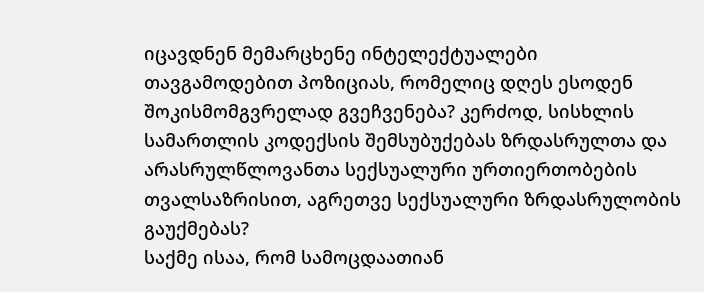იცავდნენ მემარცხენე ინტელექტუალები თავგამოდებით პოზიციას, რომელიც დღეს ესოდენ შოკისმომგვრელად გვეჩვენება? კერძოდ, სისხლის სამართლის კოდექსის შემსუბუქებას ზრდასრულთა და არასრულწლოვანთა სექსუალური ურთიერთობების თვალსაზრისით, აგრეთვე სექსუალური ზრდასრულობის გაუქმებას?
საქმე ისაა, რომ სამოცდაათიან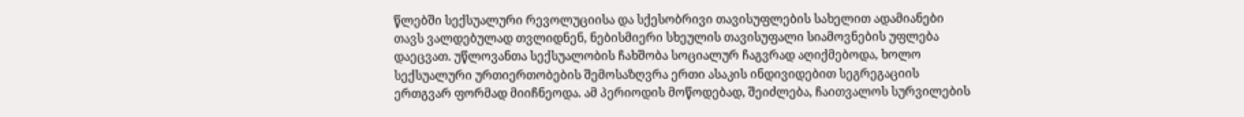წლებში სექსუალური რევოლუციისა და სქესობრივი თავისუფლების სახელით ადამიანები თავს ვალდებულად თვლიდნენ, ნებისმიერი სხეულის თავისუფალი სიამოვნების უფლება დაეცვათ. უწლოვანთა სექსუალობის ჩახშობა სოციალურ ჩაგვრად აღიქმებოდა, ხოლო სექსუალური ურთიერთობების შემოსაზღვრა ერთი ასაკის ინდივიდებით სეგრეგაციის ერთგვარ ფორმად მიიჩნეოდა. ამ პერიოდის მოწოდებად, შეიძლება, ჩაითვალოს სურვილების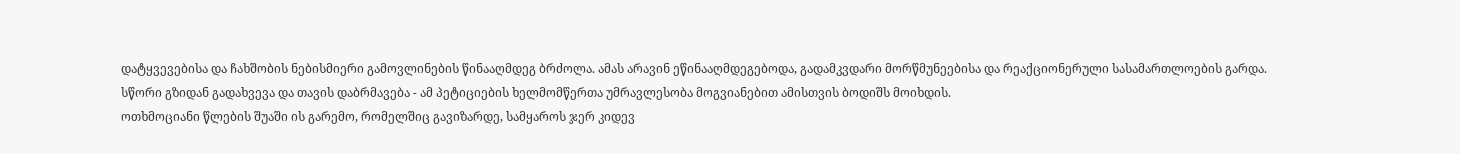დატყვევებისა და ჩახშობის ნებისმიერი გამოვლინების წინააღმდეგ ბრძოლა. ამას არავინ ეწინააღმდეგებოდა, გადამკვდარი მორწმუნეებისა და რეაქციონერული სასამართლოების გარდა.
სწორი გზიდან გადახვევა და თავის დაბრმავება - ამ პეტიციების ხელმომწერთა უმრავლესობა მოგვიანებით ამისთვის ბოდიშს მოიხდის.
ოთხმოციანი წლების შუაში ის გარემო, რომელშიც გავიზარდე, სამყაროს ჯერ კიდევ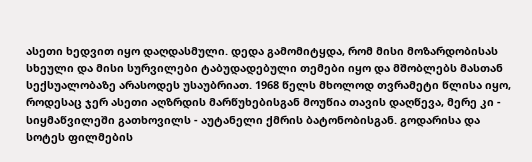ასეთი ხედვით იყო დაღდასმული. დედა გამომიტყდა, რომ მისი მოზარდობისას სხეული და მისი სურვილები ტაბუდადებული თემები იყო და მშობლებს მასთან სექსუალობაზე არასოდეს უსაუბრიათ. 1968 წელს მხოლოდ თვრამეტი წლისა იყო, როდესაც ჯერ ასეთი აღზრდის მარწუხებისგან მოუწია თავის დაღწევა, მერე კი - სიყმაწვილეში გათხოვილს - აუტანელი ქმრის ბატონობისგან. გოდარისა და სოტეს ფილმების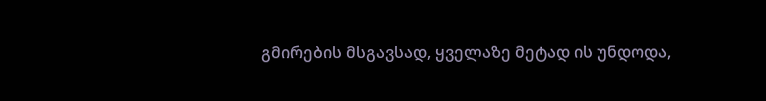გმირების მსგავსად, ყველაზე მეტად ის უნდოდა,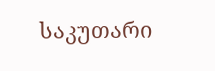საკუთარი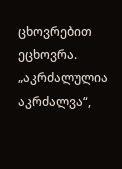ცხოვრებით ეცხოვრა. „აკრძალულია აკრძალვა“,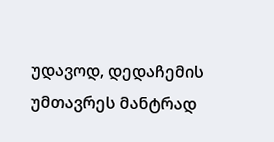უდავოდ, დედაჩემის უმთავრეს მანტრად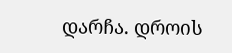დარჩა. დროის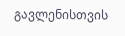გავლენისთვის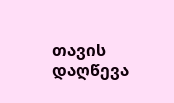თავის დაღწევა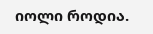იოლი როდია.